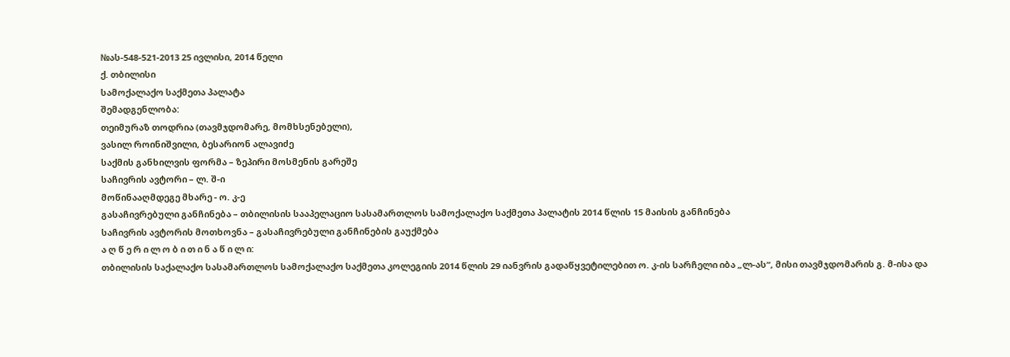№ას-548-521-2013 25 ივლისი, 2014 წელი
ქ. თბილისი
სამოქალაქო საქმეთა პალატა
შემადგენლობა:
თეიმურაზ თოდრია (თავმჯდომარე, მომხსენებელი),
ვასილ როინიშვილი, ბესარიონ ალავიძე
საქმის განხილვის ფორმა – ზეპირი მოსმენის გარეშე
საჩივრის ავტორი – ლ. შ-ი
მოწინააღმდეგე მხარე - ო. კ-ე
გასაჩივრებული განჩინება – თბილისის სააპელაციო სასამართლოს სამოქალაქო საქმეთა პალატის 2014 წლის 15 მაისის განჩინება
საჩივრის ავტორის მოთხოვნა – გასაჩივრებული განჩინების გაუქმება
ა ღ წ ე რ ი ლ ო ბ ი თ ი ნ ა წ ი ლ ი:
თბილისის საქალაქო სასამართლოს სამოქალაქო საქმეთა კოლეგიის 2014 წლის 29 იანვრის გადაწყვეტილებით ო. კ-ის სარჩელი იბა „ლ-ას“, მისი თავმჯდომარის გ. მ-ისა და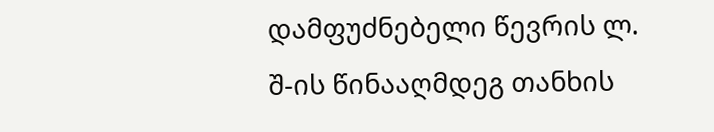დამფუძნებელი წევრის ლ. შ-ის წინააღმდეგ თანხის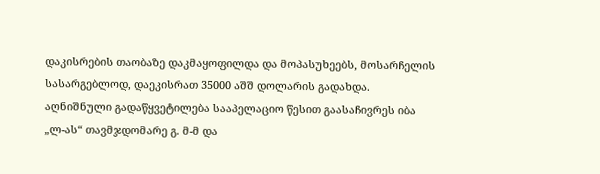დაკისრების თაობაზე დაკმაყოფილდა და მოპასუხეებს, მოსარჩელის სასარგებლოდ, დაეკისრათ 35000 აშშ დოლარის გადახდა.
აღნიშნული გადაწყვეტილება სააპელაციო წესით გაასაჩივრეს იბა „ლ-ას“ თავმჯდომარე გ. მ-მ და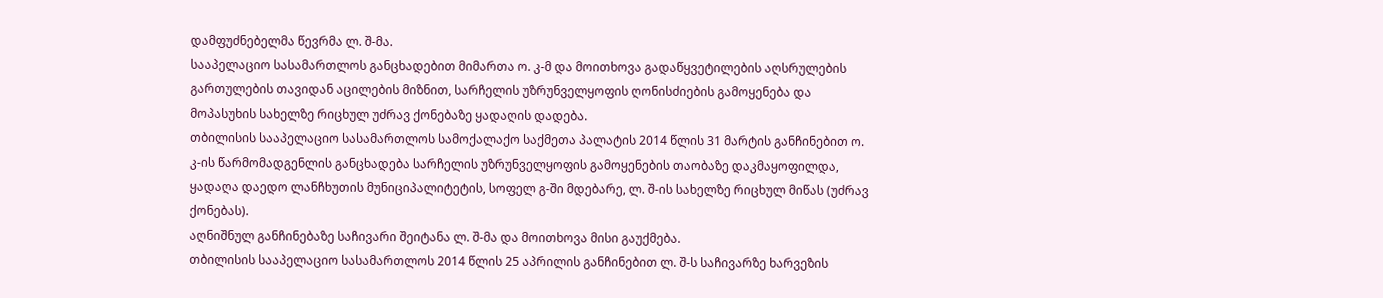დამფუძნებელმა წევრმა ლ. შ-მა.
სააპელაციო სასამართლოს განცხადებით მიმართა ო. კ-მ და მოითხოვა გადაწყვეტილების აღსრულების გართულების თავიდან აცილების მიზნით, სარჩელის უზრუნველყოფის ღონისძიების გამოყენება და მოპასუხის სახელზე რიცხულ უძრავ ქონებაზე ყადაღის დადება.
თბილისის სააპელაციო სასამართლოს სამოქალაქო საქმეთა პალატის 2014 წლის 31 მარტის განჩინებით ო. კ-ის წარმომადგენლის განცხადება სარჩელის უზრუნველყოფის გამოყენების თაობაზე დაკმაყოფილდა, ყადაღა დაედო ლანჩხუთის მუნიციპალიტეტის, სოფელ გ-ში მდებარე, ლ. შ-ის სახელზე რიცხულ მიწას (უძრავ ქონებას).
აღნიშნულ განჩინებაზე საჩივარი შეიტანა ლ. შ-მა და მოითხოვა მისი გაუქმება.
თბილისის სააპელაციო სასამართლოს 2014 წლის 25 აპრილის განჩინებით ლ. შ-ს საჩივარზე ხარვეზის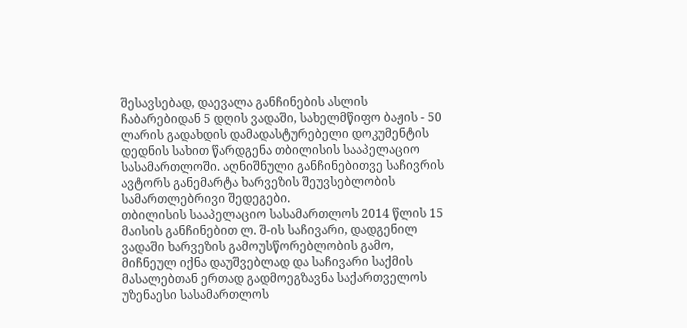შესავსებად, დაევალა განჩინების ასლის ჩაბარებიდან 5 დღის ვადაში, სახელმწიფო ბაჟის - 50 ლარის გადახდის დამადასტურებელი დოკუმენტის დედნის სახით წარდგენა თბილისის სააპელაციო სასამართლოში. აღნიშნული განჩინებითვე საჩივრის ავტორს განემარტა ხარვეზის შეუვსებლობის სამართლებრივი შედეგები.
თბილისის სააპელაციო სასამართლოს 2014 წლის 15 მაისის განჩინებით ლ. შ-ის საჩივარი, დადგენილ ვადაში ხარვეზის გამოუსწორებლობის გამო, მიჩნეულ იქნა დაუშვებლად და საჩივარი საქმის მასალებთან ერთად გადმოეგზავნა საქართველოს უზენაესი სასამართლოს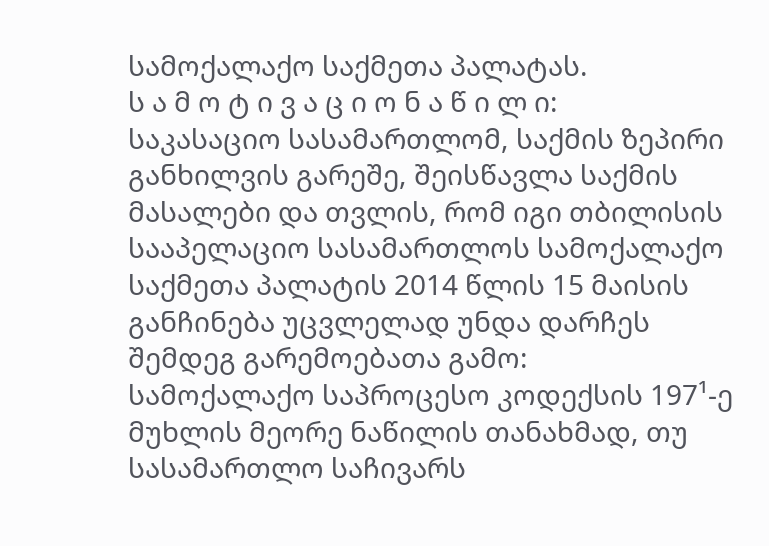სამოქალაქო საქმეთა პალატას.
ს ა მ ო ტ ი ვ ა ც ი ო ნ ა წ ი ლ ი:
საკასაციო სასამართლომ, საქმის ზეპირი განხილვის გარეშე, შეისწავლა საქმის მასალები და თვლის, რომ იგი თბილისის სააპელაციო სასამართლოს სამოქალაქო საქმეთა პალატის 2014 წლის 15 მაისის განჩინება უცვლელად უნდა დარჩეს შემდეგ გარემოებათა გამო:
სამოქალაქო საპროცესო კოდექსის 197¹-ე მუხლის მეორე ნაწილის თანახმად, თუ სასამართლო საჩივარს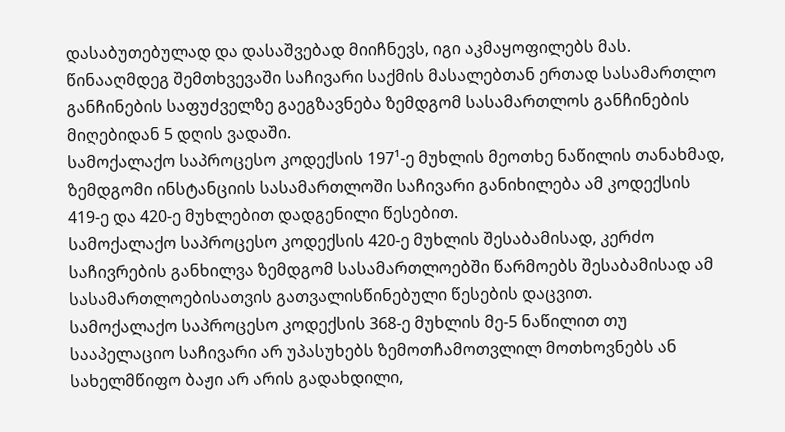დასაბუთებულად და დასაშვებად მიიჩნევს, იგი აკმაყოფილებს მას. წინააღმდეგ შემთხვევაში საჩივარი საქმის მასალებთან ერთად სასამართლო განჩინების საფუძველზე გაეგზავნება ზემდგომ სასამართლოს განჩინების მიღებიდან 5 დღის ვადაში.
სამოქალაქო საპროცესო კოდექსის 197¹-ე მუხლის მეოთხე ნაწილის თანახმად, ზემდგომი ინსტანციის სასამართლოში საჩივარი განიხილება ამ კოდექსის 419-ე და 420-ე მუხლებით დადგენილი წესებით.
სამოქალაქო საპროცესო კოდექსის 420-ე მუხლის შესაბამისად, კერძო საჩივრების განხილვა ზემდგომ სასამართლოებში წარმოებს შესაბამისად ამ სასამართლოებისათვის გათვალისწინებული წესების დაცვით.
სამოქალაქო საპროცესო კოდექსის 368-ე მუხლის მე-5 ნაწილით თუ სააპელაციო საჩივარი არ უპასუხებს ზემოთჩამოთვლილ მოთხოვნებს ან სახელმწიფო ბაჟი არ არის გადახდილი,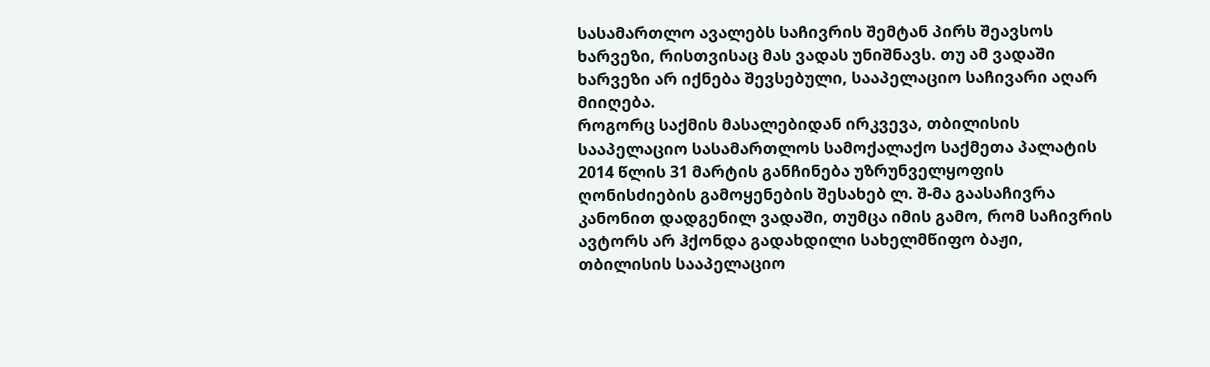სასამართლო ავალებს საჩივრის შემტან პირს შეავსოს ხარვეზი, რისთვისაც მას ვადას უნიშნავს. თუ ამ ვადაში ხარვეზი არ იქნება შევსებული, სააპელაციო საჩივარი აღარ მიიღება.
როგორც საქმის მასალებიდან ირკვევა, თბილისის სააპელაციო სასამართლოს სამოქალაქო საქმეთა პალატის 2014 წლის 31 მარტის განჩინება უზრუნველყოფის ღონისძიების გამოყენების შესახებ ლ. შ-მა გაასაჩივრა კანონით დადგენილ ვადაში, თუმცა იმის გამო, რომ საჩივრის ავტორს არ ჰქონდა გადახდილი სახელმწიფო ბაჟი, თბილისის სააპელაციო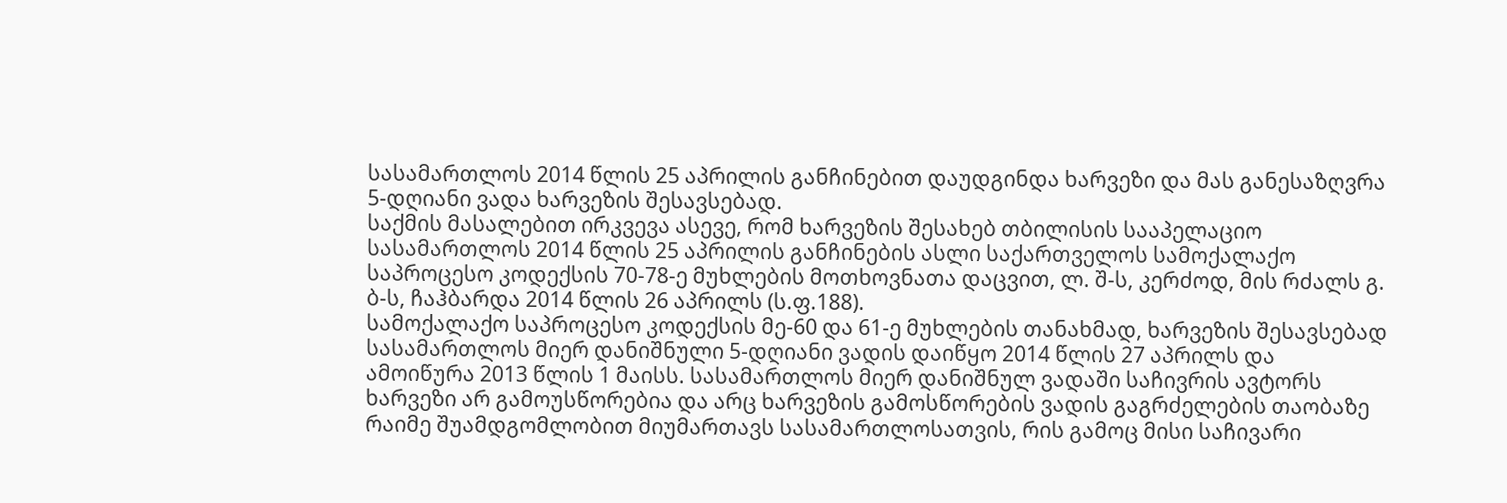სასამართლოს 2014 წლის 25 აპრილის განჩინებით დაუდგინდა ხარვეზი და მას განესაზღვრა 5-დღიანი ვადა ხარვეზის შესავსებად.
საქმის მასალებით ირკვევა ასევე, რომ ხარვეზის შესახებ თბილისის სააპელაციო სასამართლოს 2014 წლის 25 აპრილის განჩინების ასლი საქართველოს სამოქალაქო საპროცესო კოდექსის 70-78-ე მუხლების მოთხოვნათა დაცვით, ლ. შ-ს, კერძოდ, მის რძალს გ. ბ-ს, ჩაჰბარდა 2014 წლის 26 აპრილს (ს.ფ.188).
სამოქალაქო საპროცესო კოდექსის მე-60 და 61-ე მუხლების თანახმად, ხარვეზის შესავსებად სასამართლოს მიერ დანიშნული 5-დღიანი ვადის დაიწყო 2014 წლის 27 აპრილს და ამოიწურა 2013 წლის 1 მაისს. სასამართლოს მიერ დანიშნულ ვადაში საჩივრის ავტორს ხარვეზი არ გამოუსწორებია და არც ხარვეზის გამოსწორების ვადის გაგრძელების თაობაზე რაიმე შუამდგომლობით მიუმართავს სასამართლოსათვის, რის გამოც მისი საჩივარი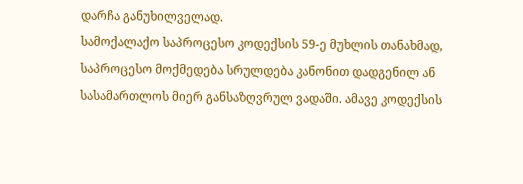დარჩა განუხილველად.
სამოქალაქო საპროცესო კოდექსის 59-ე მუხლის თანახმად, საპროცესო მოქმედება სრულდება კანონით დადგენილ ან სასამართლოს მიერ განსაზღვრულ ვადაში. ამავე კოდექსის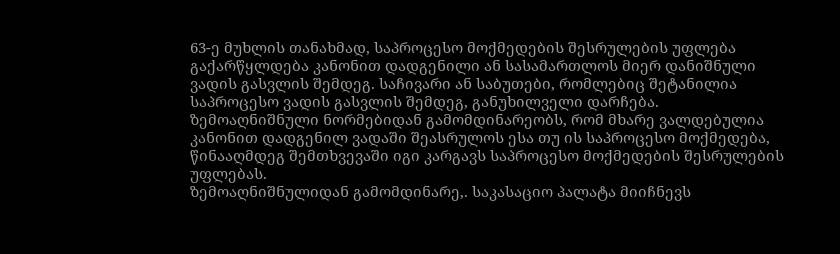63-ე მუხლის თანახმად, საპროცესო მოქმედების შესრულების უფლება გაქარწყლდება კანონით დადგენილი ან სასამართლოს მიერ დანიშნული ვადის გასვლის შემდეგ. საჩივარი ან საბუთები, რომლებიც შეტანილია საპროცესო ვადის გასვლის შემდეგ, განუხილველი დარჩება.
ზემოაღნიშნული ნორმებიდან გამომდინარეობს, რომ მხარე ვალდებულია კანონით დადგენილ ვადაში შეასრულოს ესა თუ ის საპროცესო მოქმედება, წინააღმდეგ შემთხვევაში იგი კარგავს საპროცესო მოქმედების შესრულების უფლებას.
ზემოაღნიშნულიდან გამომდინარე,. საკასაციო პალატა მიიჩნევს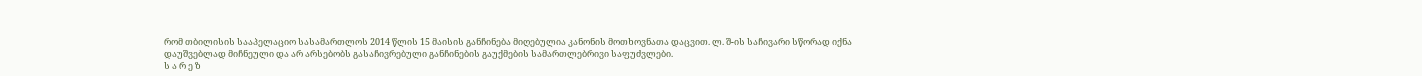რომ თბილისის სააპელაციო სასამართლოს 2014 წლის 15 მაისის განჩინება მიღებულია კანონის მოთხოვნათა დაცვით. ლ. შ-ის საჩივარი სწორად იქნა დაუშვებლად მიჩნეული და არ არსებობს გასაჩივრებული განჩინების გაუქმების სამართლებრივი საფუძვლები.
ს ა რ ე ზ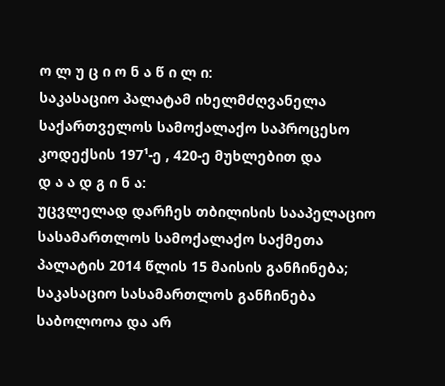ო ლ უ ც ი ო ნ ა წ ი ლ ი:
საკასაციო პალატამ იხელმძღვანელა საქართველოს სამოქალაქო საპროცესო კოდექსის 197¹-ე , 420-ე მუხლებით და
დ ა ა დ გ ი ნ ა:
უცვლელად დარჩეს თბილისის სააპელაციო სასამართლოს სამოქალაქო საქმეთა პალატის 2014 წლის 15 მაისის განჩინება;
საკასაციო სასამართლოს განჩინება საბოლოოა და არ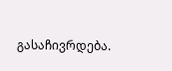გასაჩივრდება.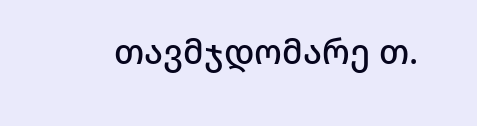თავმჯდომარე თ.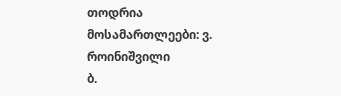თოდრია
მოსამართლეები: ვ. როინიშვილი
ბ.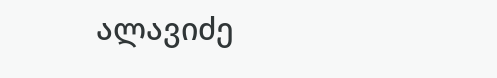ალავიძე